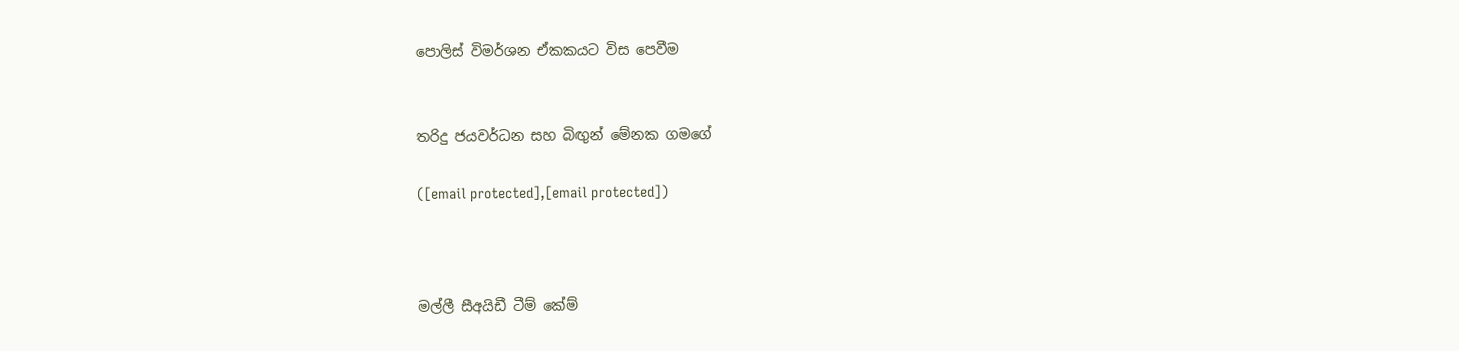පොලිස් විමර්ශන ඒකකයට විස පෙවීම


තරිදු ජයවර්ධන සහ බිඟුන් මේනක ගමගේ

([email protected],[email protected])



මල්ලී සීඅයිඩී ටීම් කේම්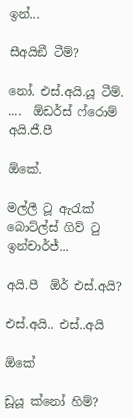ඉන්...

සීඅයිඞී ටීම්?

නෝ. එස්.අයි.යූ ටීම්. ....  ඕඩර්ස් ෆ්රොම් අයි.ජී.පී

ඕකේ.

මල්ලී ටූ ඇරැක් බොට්ල්ස් ගිව් ටු ඉන්චාර්ජ්...

අයි.පී  ඕර් එස්.අයි?

එස්.අයි.. එස්..අයි

ඕකේ

ඩූයූ ක්නෝ හිම්?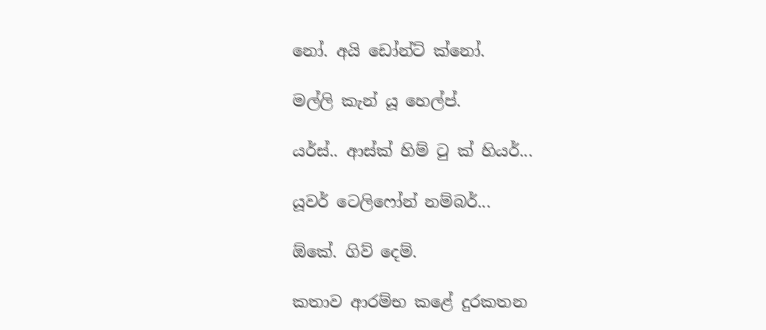නෝ. අයි ඩෝන්ට් ක්නෝ.

මල්ලි කැන් යූ හෙල්ප්.

යර්ස්.. ආස්ක් හිම් ටු ක් හියර්...

යූවර් ටෙලිෆෝන් නම්බර්...

ඕකේ. ගිව් දෙම්.

කතාව ආරම්භ කළේ දුරකතන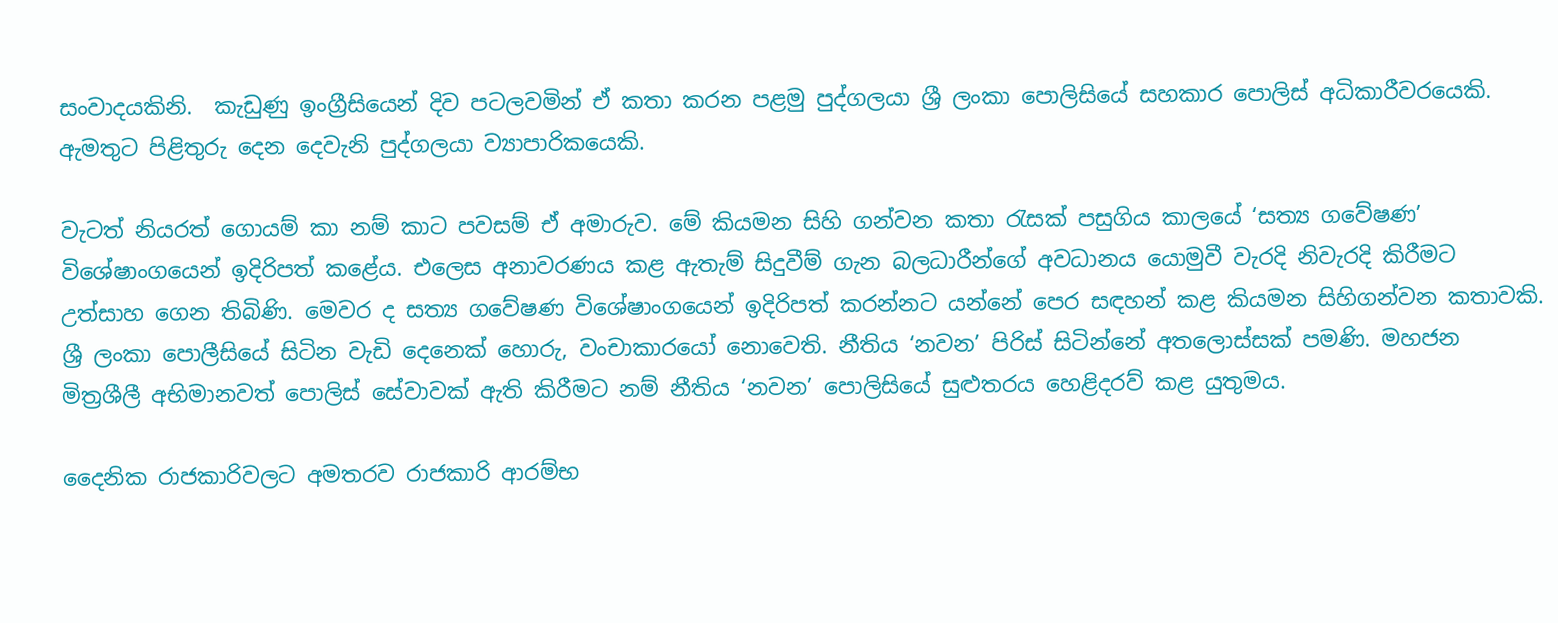සංවාදයකිනි.  කැඩුණු ඉංග්‍රීසියෙන් දිව පටලවමින් ඒ කතා කරන පළමු පුද්ගලයා ශ්‍රී ලංකා පොලිසියේ සහකාර පොලිස් අධිකාරීවරයෙකි. ඇමතුට පිළිතුරු දෙන දෙවැනි පුද්ගලයා ව්‍යාපාරිකයෙකි.

වැටත් නියරත් ගොයම් කා නම් කාට පවසම් ඒ අමාරුව. මේ කියමන සිහි ගන්වන කතා රැසක් පසුගිය කාලයේ ‘සත්‍ය ගවේෂණ’ විශේෂාංගයෙන් ඉදිරිපත් කළේය. එලෙස අනාවරණය කළ ඇතැම් සිදුවීම් ගැන බලධාරීන්ගේ අවධානය යොමුවී වැරදි නිවැරදි කිරීමට උත්සාහ ගෙන තිබිණි. මෙවර ද සත්‍ය ගවේෂණ විශේෂාංගයෙන් ඉදිරිපත් කරන්නට යන්නේ පෙර සඳහන් කළ කියමන සිහිගන්වන කතාවකි. ශ්‍රී ලංකා පොලීසියේ සිටින වැඩි දෙනෙක් හොරු, වංචාකාරයෝ නොවෙති. නීතිය ‘නවන’ පිරිස් සිටින්නේ අතලොස්සක් පමණි. මහජන මිත්‍රශීලී අභිමානවත් පොලිස් සේවාවක් ඇති කිරීමට නම් නීතිය ‘නවන’ පොලිසියේ සුළුතරය හෙළිදරව් කළ යුතුමය.

දෛනික රාජකාරිවලට අමතරව රාජකාරි ආරම්භ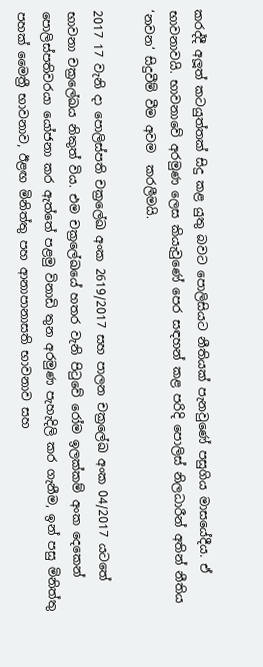කරද්දී අලූත් කටයුත්තක් සිදු කළ යුතු බවට පොලිසියට නීතියක් පැනවුණේ පසුගිය මාසයේදීය. ඒ භාවනාවයි. භාවනාවේ අරමුණ ලෙස කියැවුණේ පෙර සඳහන් කළ පරිදි පොලිස් නිලධාරීන් අතින් නීතිය ‘නවන‘ සිදුවීම් වීම අවම  කරලීමයි.

2017 17 වැනි දා පොලිස්පති චක්‍රලේඛ අංක 2619/2017 සහ පාලන චක්‍රලේඛ අංක 04/2017 යටතේ භාවනා චක්‍රලේඛය නිකුත් විය. එම චක්‍රලේඛයේ හතර වැනි පිටුවේ රෝම ඉලක්කම් අංක දෙකෙන් පොලිස්පතිවරයා යෝජනා කර ඇත්තේ පළමු විනාඩි තුන අරමුණ පැහැදිලි කර ගැනීම, ඉන් පසු මිනිත්තු පහක් මෛත්‍රී භාවනාව, ඊළඟ මිනිත්තු පහ ආනාපානාසති භාවනාව සහ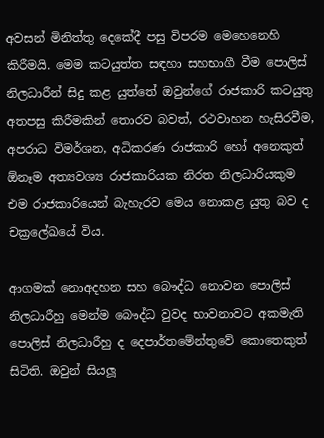අවසන් මිනිත්තු දෙකේදී පසු විපරම මෙහෙනෙහි කිරීමයි. මෙම කටයුත්ත සඳහා සහභාගී වීම පොලිස් නිලධාරීන් සිදු කළ යුත්තේ ඔවුන්ගේ රාජකාරි කටයුතු අතපසු කිරීමකින් තොරව බවත්, රථවාහන හැසිරවීම, අපරාධ විමර්ශන, අධිකරණ රාජකාරි හෝ අනෙකුත්  ඕනෑම අත්‍යවශ්‍ය රාජකාරියක නිරත නිලධාරියකුම එම රාජකාරියෙන් බැහැරව මෙය නොකළ යුතු බව ද චක්‍රලේඛයේ විය.

ආගමක් නොඅදහන සහ බෞද්ධ නොවන පොලිස් නිලධාරීහු මෙන්ම බෞද්ධ වුවද භාවනාවට අකමැති පොලිස් නිලධාරීහු ද දෙපාර්තමේන්තුවේ කොතෙකුත් සිටිති. ඔවුන් සියලූ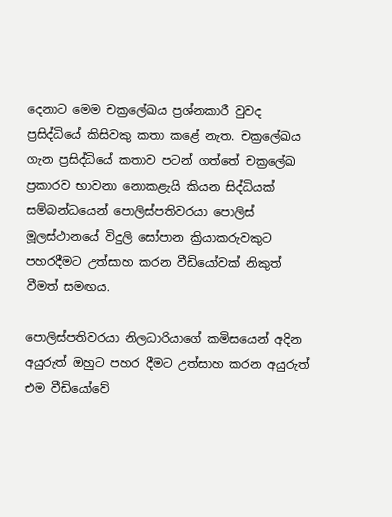දෙනාට මෙම චක්‍රලේඛය ප්‍රශ්නකාරී වුවද ප්‍රසිද්ධියේ කිසිවකු කතා කළේ නැත. චක්‍රලේඛය ගැන ප්‍රසිද්ධියේ කතාව පටන් ගත්තේ චක්‍රලේඛ ප්‍රකාරව භාවනා නොකළැයි කියන සිද්ධියක් සම්බන්ධයෙන් පොලිස්පතිවරයා පොලිස් මූලස්ථානයේ විදුලි සෝපාන ක්‍රියාකරුවකුට පහරදීමට උත්සාහ කරන වීඩියෝවක් නිකුත් වීමත් සමඟය.

පොලිස්පතිවරයා නිලධාරියාගේ කමිසයෙන් අදින අයුරුත් ඔහුට පහර දීමට උත්සාහ කරන අයුරුත් එම වීඩියෝවේ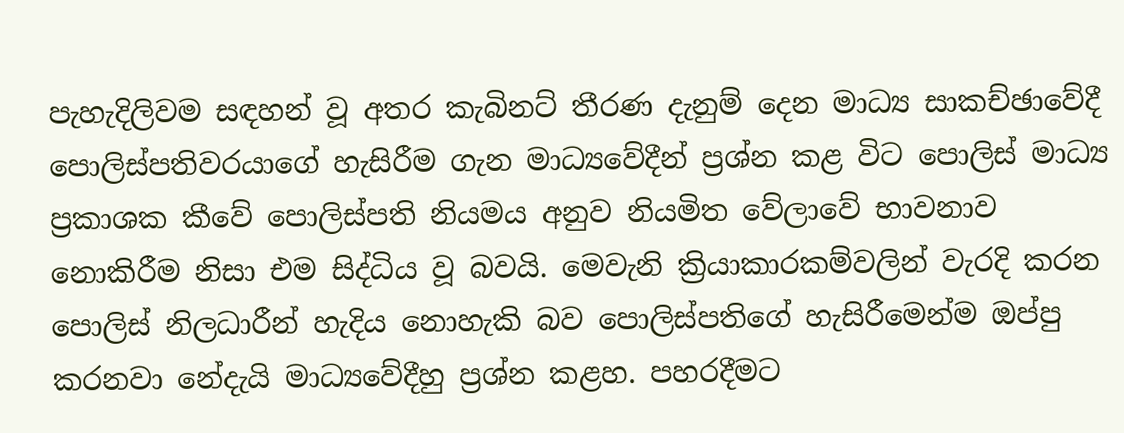පැහැදිලිවම සඳහන් වූ අතර කැබිනට් තීරණ දැනුම් දෙන මාධ්‍ය සාකච්ඡාවේදී පොලිස්පතිවරයාගේ හැසිරීම ගැන මාධ්‍යවේදීන් ප්‍රශ්න කළ විට පොලිස් මාධ්‍ය ප්‍රකාශක කීවේ පොලිස්පති නියමය අනුව නියමිත වේලාවේ භාවනාව නොකිරීම නිසා එම සිද්ධිය වූ බවයි. මෙවැනි ක්‍රියාකාරකම්වලින් වැරදි කරන පොලිස් නිලධාරීන් හැදිය නොහැකි බව පොලිස්පතිගේ හැසිරීමෙන්ම ඔප්පු කරනවා නේදැයි මාධ්‍යවේදීහු ප්‍රශ්න කළහ. පහරදීමට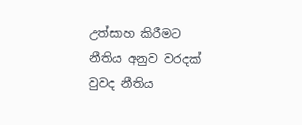උත්සාහ කිරීමට නීතිය අනුව වරදක් වුවද නීතිය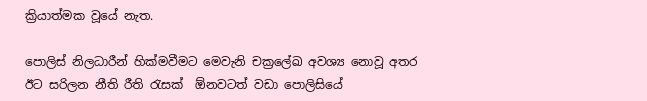ක්‍රියාත්මක වූයේ නැත.

පොලිස් නිලධාරීන් හික්මවීමට මෙවැනි චක්‍රලේඛ අවශ්‍ය නොවූ අතර ඊට සරිලන නීති රීති රැසක්  ඕනවටත් වඩා පොලිසියේ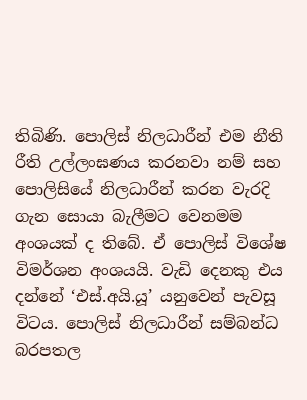තිබිණි. පොලිස් නිලධාරීන් එම නීති රීති උල්ලංඝණය කරනවා නම් සහ පොලිසියේ නිලධාරීන් කරන වැරදි ගැන සොයා බැලීමට වෙනමම අංශයක් ද තිබේ. ඒ පොලිස් විශේෂ විමර්ශන අංශයයි. වැඩි දෙනකු එය දන්නේ ‘එස්.අයි.යූ’ යනුවෙන් පැවසූ විටය. පොලිස් නිලධාරීන් සම්බන්ධ බරපතල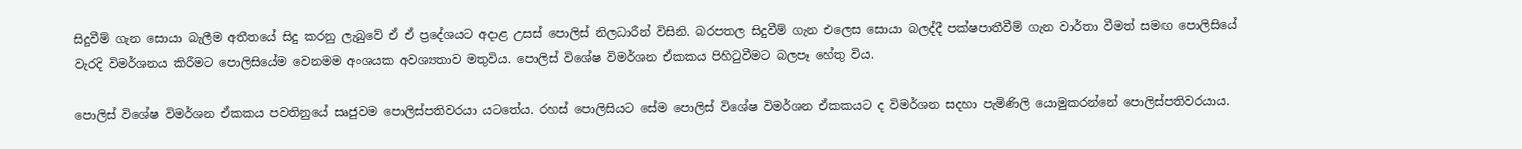සිදුවීම් ගැන සොයා බැලීම අතීතයේ සිදු කරනු ලැබුවේ ඒ ඒ ප්‍රදේශයට අදාළ උසස් පොලිස් නිලධාරීන් විසිනි. බරපතල සිදුවීම් ගැන එලෙස සොයා බලද්දී පක්ෂපාතීවීම් ගැන වාර්තා වීමත් සමඟ පොලිසියේ වැරදි විමර්ශනය කිරීමට පොලිසියේම වෙනමම අංශයක අවශ්‍යතාව මතුවිය. පොලිස් විශේෂ විමර්ශන ඒකකය පිහිටුවීමට බලපෑ හේතු විය.

පොලිස් විශේෂ විමර්ශන ඒකකය පවතිනුයේ සෘජුවම පොලිස්පතිවරයා යටතේය. රහස් පොලිසියට සේම පොලිස් විශේෂ විමර්ශන ඒකකයට ද විමර්ශන සදහා පැමිණිලි යොමුකරන්නේ පොලිස්පතිවරයාය.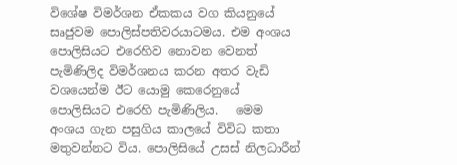විශේෂ විමර්ශන ඒකකය වග කියනුයේ සෘජුවම පොලිස්පතිවරයාටමය. එම අංශය පොලිසියට එරෙහිව නොවන වෙනත් පැමිණිලිද විමර්ශනය කරන අතර වැඩි වශයෙන්ම ඊට යොමු කෙරෙනුයේ පොලිසියට එරෙහි පැමිණිලිය.   මෙම අංශය ගැන පසුගිය කාලයේ විවිධ කතා මතුවන්නට විය. පොලිසියේ උසස් නිලධාරීන්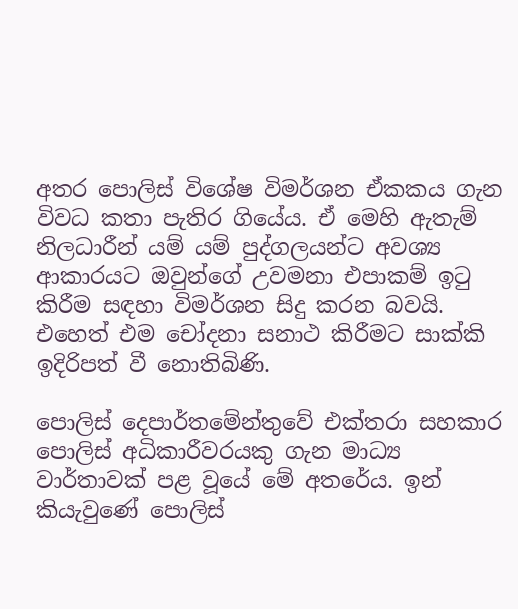අතර පොලිස් විශේෂ විමර්ශන ඒකකය ගැන විවධ කතා පැතිර ගියේය. ඒ මෙහි ඇතැම් නිලධාරීන් යම් යම් පුද්ගලයන්ට අවශ්‍ය ආකාරයට ඔවුන්ගේ උවමනා එපාකම් ඉටු කිරීම සඳහා විමර්ශන සිදු කරන බවයි.  එහෙත් එම චෝදනා සනාථ කිරීමට සාක්කි ඉදිරිපත් වී නොතිබිණි.

පොලිස් දෙපාර්තමේන්තුවේ එක්තරා සහකාර පොලිස් අධිකාරීවරයකු ගැන මාධ්‍ය වාර්තාවක් පළ වූයේ මේ අතරේය. ඉන් කියැවුණේ පොලිස්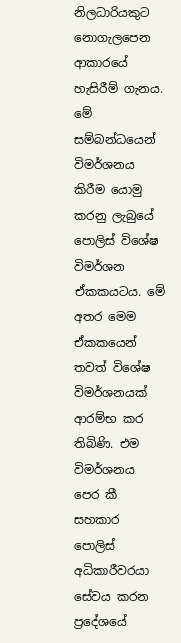නිලධාරියකුට නොගැලපෙන ආකාරයේ හැසිරීම් ගැනය. මේ සම්බන්ධයෙන් විමර්ශනය කිරීම යොමු කරනු ලැබුයේ පොලිස් විශේෂ විමර්ශන ඒකකයටය. මේ අතර මෙම ඒකකයෙන් තවත් විශේෂ විමර්ශනයක් ආරම්භ කර තිබිණි. එම විමර්ශනය පෙර කී සහකාර පොලිස් අධිකාරීවරයා සේවය කරන ප්‍රදේශයේ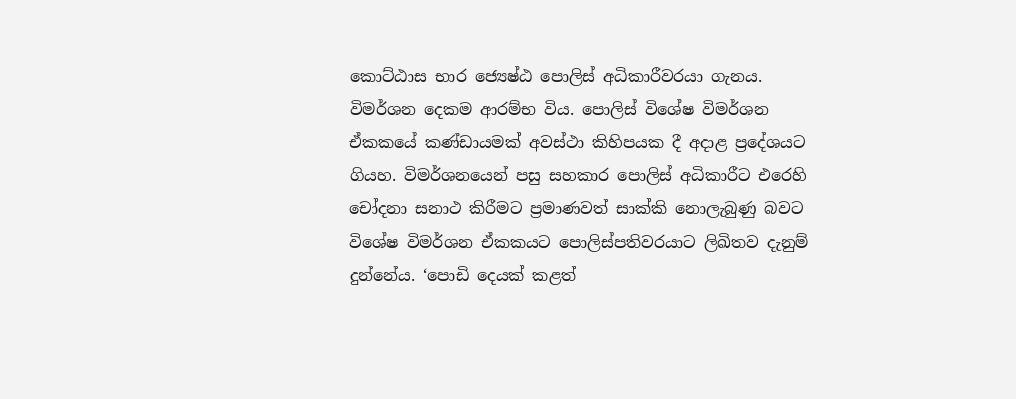කොට්ඨාස භාර ජ්‍යෙෂ්ඨ පොලිස් අධිකාරීවරයා ගැනය. විමර්ශන දෙකම ආරම්භ විය. පොලිස් විශේෂ විමර්ශන ඒකකයේ කණ්ඩායමක් අවස්ථා කිහිපයක දී අදාළ ප්‍රදේශයට ගියහ. විමර්ශනයෙන් පසු සහකාර පොලිස් අධිකාරීට එරෙහි චෝදනා සනාථ කිරීමට ප්‍රමාණවත් සාක්කි නොලැබුණු බවට විශේෂ විමර්ශන ඒකකයට පොලිස්පතිවරයාට ලිඛිතව දැනුම් දුන්නේය. ‘පොඩි දෙයක් කළත්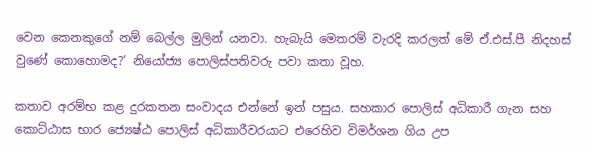වෙන කෙනකුගේ නම් බෙල්ල මුලින් යනවා. හැබැයි මෙතරම් වැරදි කරලත් මේ ඒ.එස්.පී නිදහස් වුණේ කොහොමද?’ නියෝජ්‍ය පොලිස්පතිවරු පවා කතා වූහ.

කතාව අරම්භ කළ දුරකතන සංවාදය එන්නේ ඉන් පසුය. සහකාර පොලිස් අධිකාරී ගැන සහ කොට්ඨාස භාර ජ්‍යෙෂ්ඨ පොලිස් අධිකාරීවරයාට එරෙහිව විමර්ශන ගිය උප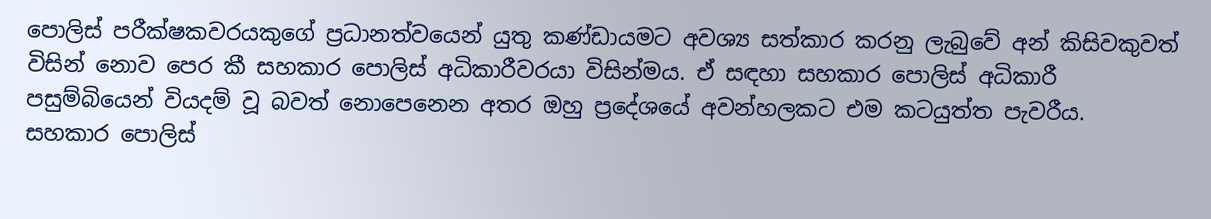පොලිස් පරීක්ෂකවරයකුගේ ප්‍රධානත්වයෙන් යුතු කණ්ඩායමට අවශ්‍ය සත්කාර කරනු ලැබුවේ අන් කිසිවකුවත් විසින් නොව පෙර කී සහකාර පොලිස් අධිකාරීවරයා විසින්මය. ඒ සඳහා සහකාර පොලිස් අධිකාරී පසුම්බියෙන් වියදම් වූ බවත් නොපෙනෙන අතර ඔහු ප්‍රදේශයේ අවන්හලකට එම කටයුත්ත පැවරීය.   සහකාර පොලිස්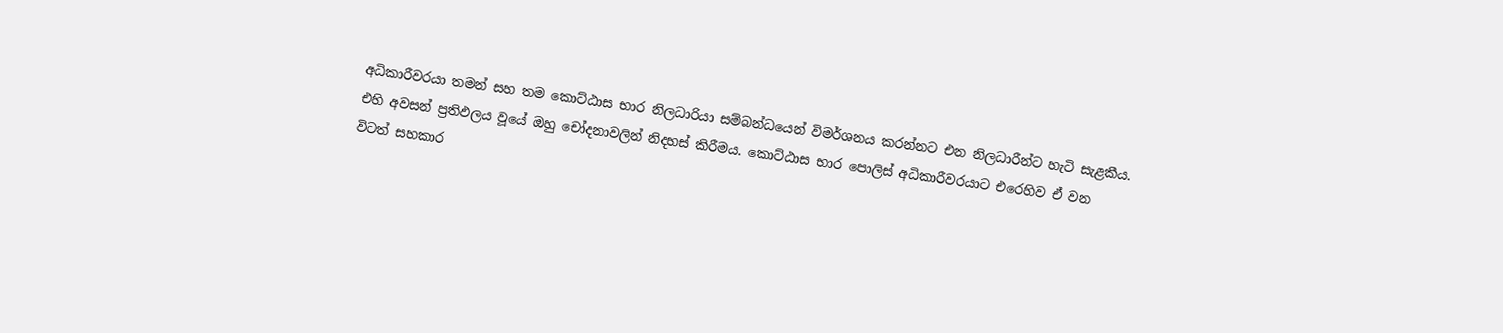අධිකාරීවරයා තමන් සහ තම කොට්ඨාස භාර නිලධාරියා සම්බන්ධයෙන් විමර්ශනය කරන්නට එන නිලධාරීන්ට හැටි සැළකීය. එහි අවසන් ප්‍රතිඵලය වූයේ ඔහු චෝදනාවලින් නිදහස් කිරීමය. කොට්ඨාස භාර පොලිස් අධිකාරීවරයාට එරෙහිව ඒ වන විටත් සහකාර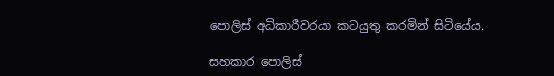පොලිස් අධිකාරීවරයා කටයුතු කරමින් සිටියේය.

සහකාර පොලිස්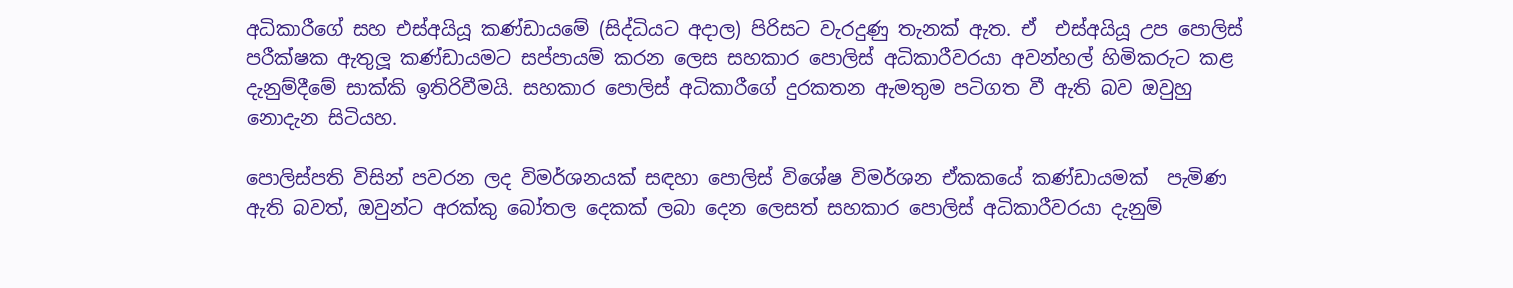අධිකාරීගේ සහ එස්අයියූ කණ්ඩායමේ (සිද්ධියට අදාල) පිරිසට වැරදුණු තැනක් ඇත. ඒ  එස්අයියූ උප පොලිස් පරීක්ෂක ඇතුලූ කණ්ඩායමට සප්පායම් කරන ලෙස සහකාර පොලිස් අධිකාරීවරයා අවන්හල් හිමිකරුට කළ දැනුම්දීමේ සාක්කි ඉතිරිවීමයි. සහකාර පොලිස් අධිකාරීගේ දුරකතන ඇමතුම පටිගත වී ඇති බව ඔවුහු නොදැන සිටියහ.

පොලිස්පති විසින් පවරන ලද විමර්ශනයක් සඳහා පොලිස් විශේෂ විමර්ශන ඒකකයේ කණ්ඩායමක්  පැමිණ ඇති බවත්, ඔවුන්ට අරක්කු බෝතල දෙකක් ලබා දෙන ලෙසත් සහකාර පොලිස් අධිකාරීවරයා දැනුම්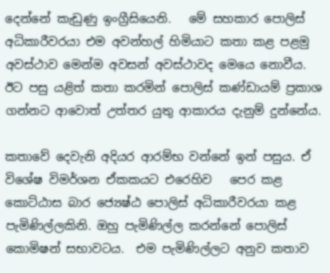දෙන්නේ කැඩුණු ඉංග්‍රීසියෙනි.   මේ සහකාර පොලිස් අධිකාරීවරයා එම අවන්හල් හිමියාට කතා කළ පළමු අවස්ථාව මෙන්ම අවසන් අවස්ථාවද මෙයෙ නොවීය.  ඊට පසු යළිත් කතා කරමින් පොලිස් කණ්ඩායම් ප්‍රකාශ ගන්නට ආවොත් උත්තර යුතු ආකාරය දැනුම් දුන්නේය.

කතාවේ දෙවැනි අදියර ආරම්භ වන්නේ ඉන් පසුය. ඒ විශේෂ විමර්ශන ඒකකයට එරෙහිව   පෙර කළ කොට්ඨාස බාර ජ්‍යෙෂ්ඨ පොලිස් අධිකාරීවරයා කළ පැමිණිල්ලකිනි. ඔහු පැමිණිල්ල කරන්නේ පොලිස් කොමිෂන් සභාවටය.  එම පැමිණිල්ලට අනුව කතාව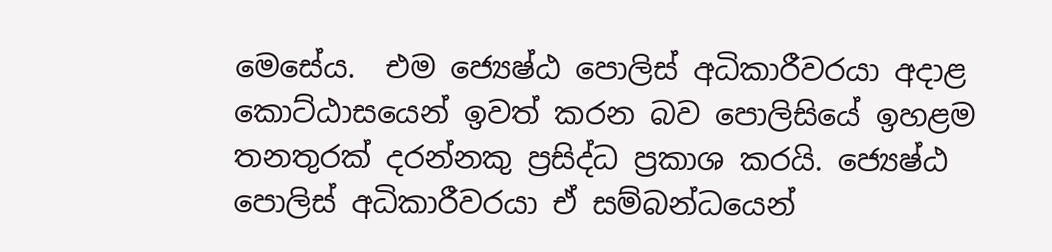මෙසේය.  එම ජ්‍යෙෂ්ඨ පොලිස් අධිකාරීවරයා අදාළ  කොට්ඨාසයෙන් ඉවත් කරන බව පොලිසියේ ඉහළම තනතුරක් දරන්නකු ප්‍රසිද්ධ ප්‍රකාශ කරයි. ජ්‍යෙෂ්ඨ පොලිස් අධිකාරීවරයා ඒ සම්බන්ධයෙන්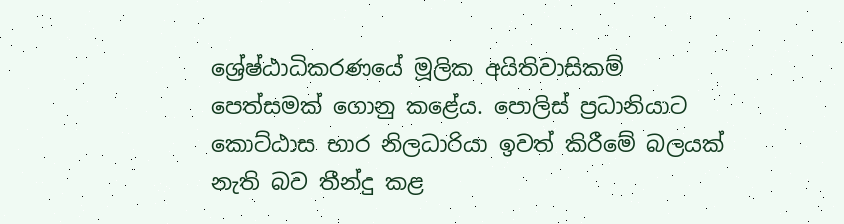ශ්‍රේෂ්ඨාධිකරණයේ මූලික අයිතිවාසිකම් පෙත්සමක් ගොනු කළේය. පොලිස් ප්‍රධානියාට කොට්ඨාස භාර නිලධාරියා ඉවත් කිරීමේ බලයක් නැති බව තීන්දු කළ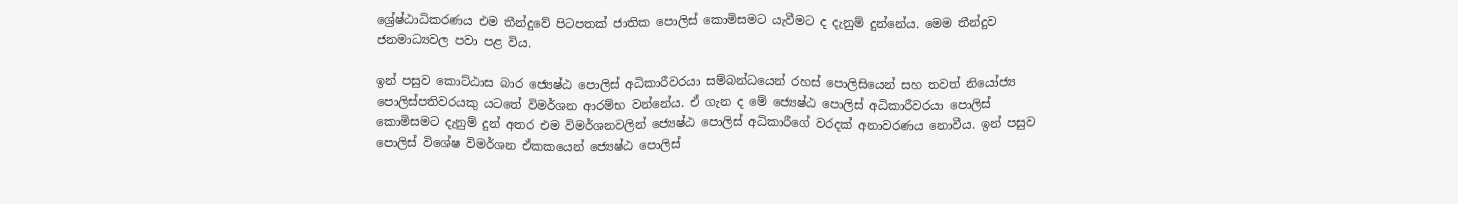ශ්‍රේෂ්ඨාධිකරණය එම තීන්දුවේ පිටපතක් ජාතික පොලිස් කොමිසමට යැවීමට ද දැනුම් දුන්නේය. මෙම තීන්දුව ජනමාධ්‍යවල පවා පළ විය.

ඉන් පසුව කොට්ඨාස බාර ජ්‍යෙෂ්ඨ පොලිස් අධිකාරීවරයා සම්බන්ධයෙන් රහස් පොලිසියෙන් සහ තවත් නියෝජ්‍ය පොලිස්පතිවරයකු යටතේ විමර්ශන ආරම්භ වන්නේය. ඒ ගැන ද මේ ජ්‍යෙෂ්ඨ පොලිස් අධිකාරීවරයා පොලිස් කොමිසමට දැනුම් දුන් අතර එම විමර්ශනවලින් ජ්‍යෙෂ්ඨ පොලිස් අධිකාරීගේ වරදක් අනාවරණය නොවීය. ඉන් පසුව පොලිස් විශේෂ විමර්ශන ඒකකයෙන් ජ්‍යෙෂ්ඨ පොලිස්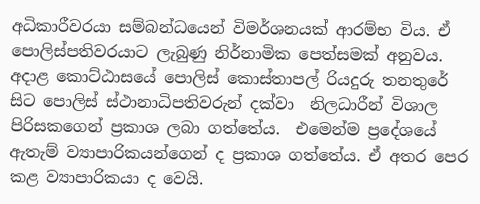අධිකාරීවරයා සම්බන්ධයෙන් විමර්ශනයක් ආරම්භ විය. ඒ පොලිස්පතිවරයාට ලැබුණු නිර්නාමික පෙත්සමක් අනුවය. අදාළ කොට්ඨාසයේ පොලිස් කොස්තාපල් රියදුරු තනතුරේ සිට පොලිස් ස්ථානාධිපතිවරුන් දක්වා  නිලධාරීන් විශාල පිරිසකගෙන් ප්‍රකාශ ලබා ගත්තේය.  එමෙන්ම ප්‍රදේශයේ ඇතැම් ව්‍යාපාරිකයන්ගෙන් ද ප්‍රකාශ ගත්තේය. ඒ අතර පෙර කළ ව්‍යාපාරිකයා ද වෙයි.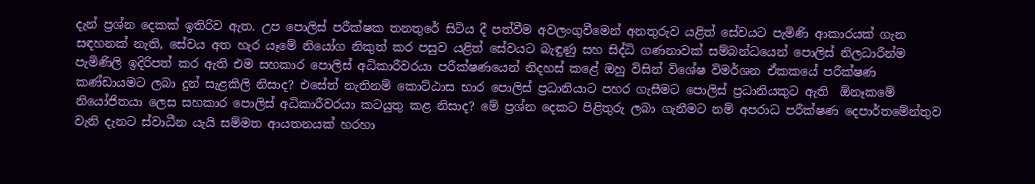දැන් ප්‍රශ්න දෙකක් ඉතිරිව ඇත. උප පොලිස් පරීක්ෂක තනතුරේ සිටිය දී පත්වීම අවලංගුවීමෙන් අනතුරුව යළිත් සේවයට පැමිණි ආකාරයක් ගැන සඳහනක් නැති, සේවය අත හැර යෑමේ නියෝග නිකුත් කර පසුව යළිත් සේවයට බැඳුණු සහ සිද්ධි ගණනාවක් සම්බන්ධයෙන් පොලිස් නිලධාරීන්ම පැමිණිලි ඉදිරිපත් කර ඇති එම සහකාර පොලිස් අධිකාරීවරයා පරීක්ෂණයෙන් නිදහස් කළේ ඔහු විසින් විශේෂ විමර්ශන ඒකකයේ පරීක්ෂණ කණ්ඩායමට ලබා දුන් සැළකිලි නිසාද? එසේත් නැතිනම් කොට්ඨාස භාර පොලිස් ප්‍රධානියාට පහර ගැසීමට පොලිස් ප්‍රධානියකුට ඇති  ඕනෑකමේ නියෝජිතයා ලෙස සහකාර පොලිස් අධිකාරීවරයා කටයුතු කළ නිසාද? මේ ප්‍රශ්න දෙකට පිළිතුරු ලබා ගැනීමට නම් අපරාධ පරීක්ෂණ දෙපාර්තමේන්තුව වැනි දැනට ස්වාධීන යැයි සම්මත ආයතනයක් හරහා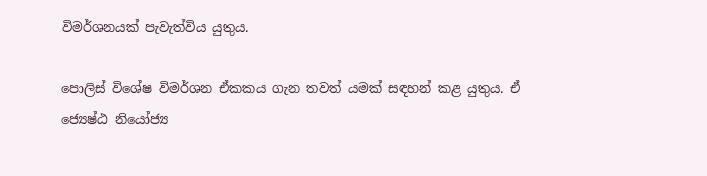විමර්ශනයක් පැවැත්විය යුතුය.

පොලිස් විශේෂ විමර්ශන ඒකකය ගැන තවත් යමක් සඳහන් කළ යුතුය. ඒ ජ්‍යෙෂ්ඨ නියෝජ්‍ය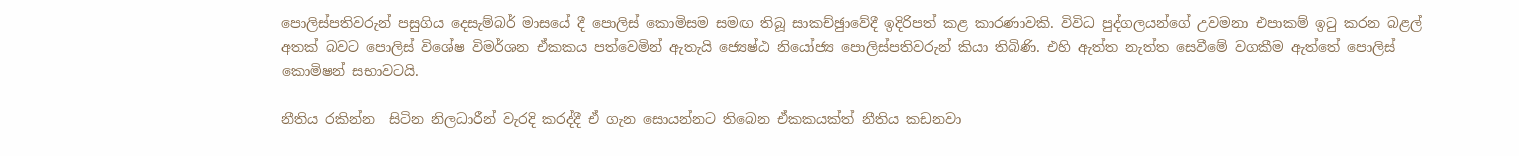පොලිස්පතිවරුන් පසුගිය දෙසැම්බර් මාසයේ දී පොලිස් කොමිසම සමඟ තිබූ සාකච්ඡුාවේදී ඉදිරිපත් කළ කාරණාවකි. විවිධ පුද්ගලයන්ගේ උවමනා එපාකම් ඉටු කරන බළල් අතක් බවට පොලිස් විශේෂ විමර්ශන ඒකකය පත්වෙමින් ඇතැයි ජ්‍යෙෂ්ඨ නියෝජ්‍ය පොලිස්පතිවරුන් කියා තිබිණි. එහි ඇත්ත නැත්ත සෙවීමේ වගකීම ඇත්තේ පොලිස් කොමිෂන් සභාවටයි.

නීතිය රකින්න  සිටින නිලධාරීන් වැරදි කරද්දී ඒ ගැන සොයන්නට තිබෙන ඒකකයක්ත් නීතිය කඩනවා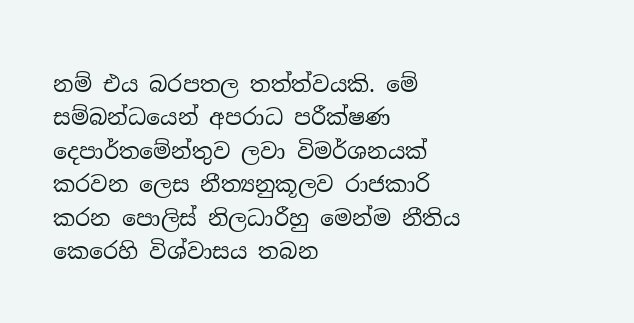නම් එය බරපතල තත්ත්වයකි. මේ සම්බන්ධයෙන් අපරාධ පරීක්ෂණ දෙපාර්තමේන්තුව ලවා විමර්ශනයක් කරවන ලෙස නීත්‍යනුකූලව රාජකාරි කරන පොලිස් නිලධාරීහු මෙන්ම නීතිය කෙරෙහි විශ්වාසය තබන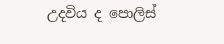උදවිය ද පොලිස්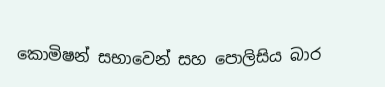කොමිෂන් සභාවෙන් සහ පොලිසිය බාර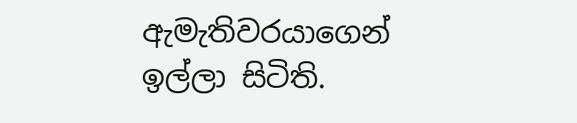ඇමැතිවරයාගෙන් ඉල්ලා සිටිති.